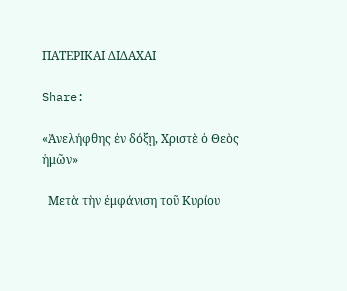ΠΑΤΕΡΙΚΑΙ ΔΙΔΑΧΑΙ

Share:

«Ἀνελήφθης ἐν δόξῃ, Χριστὲ ὁ Θεὸς ἡμῶν»

  Μετὰ τὴν ἐμφάνιση τοῦ Κυρίου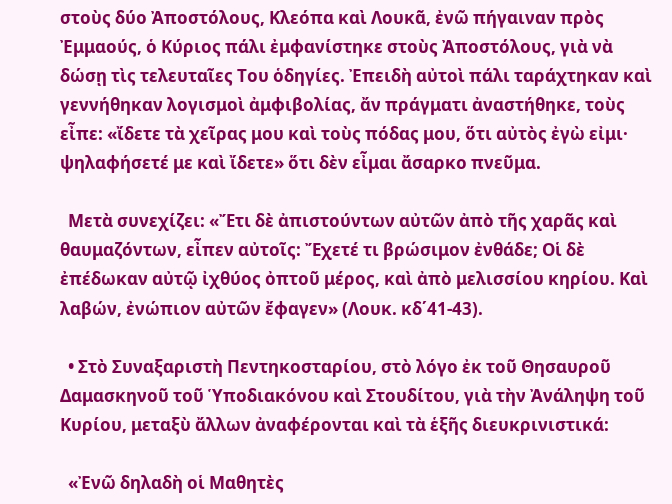στοὺς δύο Ἀποστόλους, Κλεόπα καὶ Λουκᾶ, ἐνῶ πήγαιναν πρὸς Ἐμμαούς, ὁ Κύριος πάλι ἐμφανίστηκε στοὺς Ἀποστόλους, γιὰ νὰ δώσῃ τὶς τελευταῖες Του ὁδηγίες. Ἐπειδὴ αὐτοὶ πάλι ταράχτηκαν καὶ γεννήθηκαν λογισμοὶ ἀμφιβολίας, ἄν πράγματι ἀναστήθηκε, τοὺς εἶπε: «ἴδετε τὰ χεῖρας μου καὶ τοὺς πόδας μου, ὅτι αὐτὸς ἐγὼ εἰμι· ψηλαφήσετέ με καὶ ἴδετε» ὅτι δὲν εἶμαι ἄσαρκο πνεῦμα.

  Μετὰ συνεχίζει: «Ἔτι δὲ ἀπιστούντων αὐτῶν ἀπὸ τῆς χαρᾶς καὶ θαυμαζόντων, εἶπεν αὐτοῖς: Ἔχετέ τι βρώσιμον ἐνθάδε; Οἱ δὲ ἐπέδωκαν αὐτῷ ἰχθύος ὀπτοῦ μέρος, καὶ ἀπὸ μελισσίου κηρίου. Καὶ λαβών, ἐνώπιον αὐτῶν ἔφαγεν» (Λουκ. κδ΄41-43).

  • Στὸ Συναξαριστὴ Πεντηκοσταρίου, στὸ λόγο ἐκ τοῦ Θησαυροῦ Δαμασκηνοῦ τοῦ Ὑποδιακόνου καὶ Στουδίτου, γιὰ τὴν Ἀνάληψη τοῦ Κυρίου, μεταξὺ ἄλλων ἀναφέρονται καὶ τὰ ἑξῆς διευκρινιστικά:

  «Ἐνῶ δηλαδὴ οἱ Μαθητὲς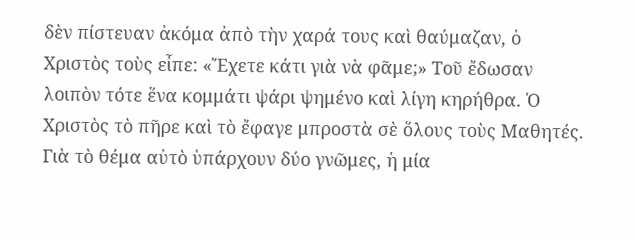δὲν πίστευαν ἀκόμα ἀπὸ τὴν χαρά τους καὶ θαύμαζαν, ὁ Χριστὸς τοὺς εἶπε: «Ἔχετε κάτι γιὰ νὰ φᾶμε;» Τοῦ ἔδωσαν λοιπὸν τότε ἕνα κομμάτι ψάρι ψημένο καὶ λίγη κηρήθρα. Ὁ Χριστὸς τὸ πῆρε καὶ τὸ ἔφαγε μπροστὰ σὲ ὅλους τοὺς Μαθητές. Γιὰ τὸ θέμα αὐτὸ ὑπάρχουν δύο γνῶμες, ἡ μία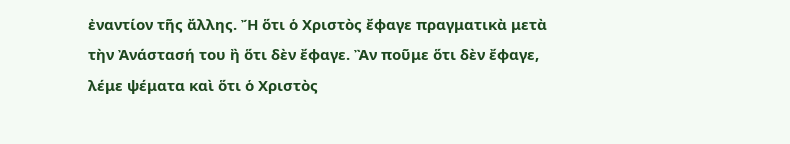ἐναντίον τῆς ἄλλης. Ἤ ὅτι ὁ Χριστὸς ἔφαγε πραγματικὰ μετὰ τὴν Ἀνάστασή του ἢ ὅτι δὲν ἔφαγε. Ἂν ποῦμε ὅτι δὲν ἔφαγε, λέμε ψέματα καὶ ὅτι ὁ Χριστὸς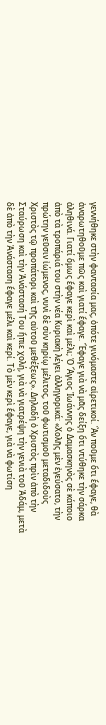γεννήθηκε στὴν φαντασία μας, ὁπότε γινόμαστε αἱρετικοί. Ἂν ποῦμε ὅτι ἔφαγε, θὰ ἀναρωτηθοῦμε πῶς καὶ γιατί ἔφαγε. Ἔφαγε γιὰ νὰ μᾶς δείξη ὅτι ντύθηκε τὴν σάρκα ἀληθινά. Γιατί ὅμως ἔφαγε κερὶ καὶ μέλι; Ὁ Ἅγιος Ἰωάννης ὁ Δαμασκηνὸς σὲ κάποιο ἀπὸ τὰ τροπάριά του στὴν νέα Κυριακὴ λέγει ἀλληγορικά: «Χολῆς μὲν ἐγεύσατο, τὴν πρώτην γεῦσιν ἰώμενος, νυνὶ δὲ σὺν κηρίῳ μέλιτος, τοῦ φωτισμοῦ μεταδιδοὺς Χριστὸς τῷ προπάτορι καὶ τῆς αὐτοῦ μεθέξεως». Δηλαδὴ ὁ Χριστὸς πρὶν ἀπὸ τὴν Σταύρωση καὶ τὴν Ἀνάστασή Του ἤπιε χολή, γιὰ νὰ γιατρέψη τὴν γενιὰ τοῦ Ἀδάμ, μετὰ δὲ ἀπὸ τὴν Ἀνάσταση ἔφαγε μέλι καὶ κερί. Τὸ μὲν κερὶ ἔφαγε, γιὰ νὰ φωτίση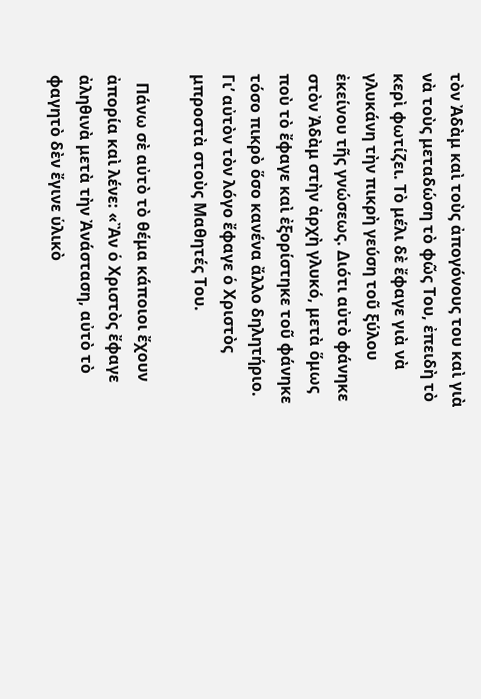τὸν Ἀδὰμ καὶ τοὺς ἀπογόνους του καὶ γιὰ νὰ τοὺς μεταδώση τὸ φῶς Του, ἐπειδὴ τὸ κερὶ φωτίζει. Τὸ μέλι δὲ ἔφαγε γιὰ νὰ γλυκάνη τὴν πικρὴ γεύση τοῦ ξύλου ἐκείνου τῆς γνώσεως. Διότι αὐτὸ φάνηκε στὸν Ἀδὰμ στὴν ἀρχὴ γλυκό, μετὰ ὅμως ποὺ τὸ ἔφαγε καὶ ἐξορίστηκε τοῦ φάνηκε τόσο πικρὸ ὅσο κανένα ἄλλο δηλητήριο. Γι’ αὐτὸν τὸν λόγο ἔφαγε ὁ Χριστὸς μπροστὰ στοὺς Μαθητές Του.

  Πάνω σὲ αὐτὸ τὸ θέμα κάποιοι ἔχουν ἀπορία καὶ λένε: «Ἂν ὁ Χριστὸς ἔφαγε ἀληθινὰ μετὰ τὴν Ἀνάσταση, αὐτὸ τὸ φαγητὸ δὲν ἔγινε ὑλικὸ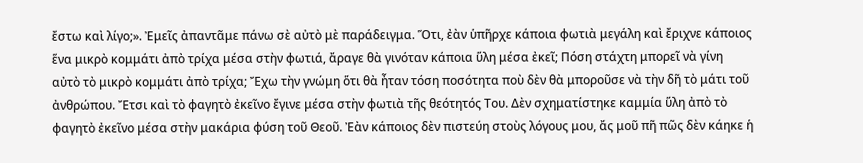ἔστω καὶ λίγο;». Ἐμεῖς ἀπαντᾶμε πάνω σὲ αὐτὸ μὲ παράδειγμα. Ὅτι, ἐὰν ὑπῆρχε κάποια φωτιὰ μεγάλη καὶ ἔριχνε κάποιος ἕνα μικρὸ κομμάτι ἀπὸ τρίχα μέσα στὴν φωτιά, ἄραγε θὰ γινόταν κάποια ὕλη μέσα ἐκεῖ; Πόση στάχτη μπορεῖ νὰ γίνη αὐτὸ τὸ μικρὸ κομμάτι ἀπὸ τρίχα; Ἔχω τὴν γνώμη ὅτι θὰ ἦταν τόση ποσότητα ποὺ δὲν θὰ μποροῦσε νὰ τὴν δῆ τὸ μάτι τοῦ ἀνθρώπου. Ἔτσι καὶ τὸ φαγητὸ ἐκεῖνο ἔγινε μέσα στὴν φωτιὰ τῆς θεότητός Του. Δὲν σχηματίστηκε καμμία ὕλη ἀπὸ τὸ φαγητὸ ἐκεῖνο μέσα στὴν μακάρια φύση τοῦ Θεοῦ. Ἐὰν κάποιος δὲν πιστεύη στοὺς λόγους μου, ἄς μοῦ πῆ πῶς δὲν κάηκε ἡ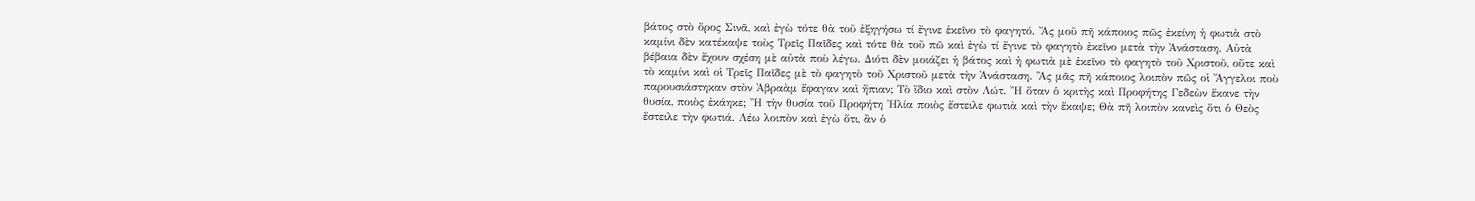βάτος στὸ ὄρος Σινᾶ, καὶ ἐγὼ τότε θὰ τοῦ ἐξηγήσω τί ἔγινε ἐκεῖνο τὸ φαγητό. Ἄς μοῦ πῆ κάποιος πῶς ἐκείνη ἡ φωτιὰ στὸ καμίνι δὲν κατέκαψε τοὺς Τρεῖς Παῖδες καὶ τότε θὰ τοῦ πῶ καὶ ἐγὼ τί ἔγινε τὸ φαγητὸ ἐκεῖνο μετὰ τὴν Ἀνάσταση. Αὐτὰ βέβαια δὲν ἔχουν σχέση μὲ αὐτὰ ποὺ λέγω. Διότι δὲν μοιάζει ἡ βάτος καὶ ἡ φωτιὰ μὲ ἐκεῖνο τὸ φαγητὸ τοῦ Χριστοῦ, οὔτε καὶ τὸ καμίνι καὶ οἱ Τρεῖς Παῖδες μὲ τὸ φαγητὸ τοῦ Χριστοῦ μετὰ τὴν Ἀνάσταση. Ἂς μᾶς πῆ κάποιος λοιπὸν πῶς οἱ Ἄγγελοι ποὺ παρουσιάστηκαν στὸν Ἀβραὰμ ἔφαγαν καὶ ἤπιαν; Τὸ ἴδιο καὶ στὸν Λώτ. Ἢ ὅταν ὁ κριτὴς καὶ Προφήτης Γεδεὼν ἔκανε τὴν θυσία, ποιὸς ἐκάηκε; Ἢ τὴν θυσία τοῦ Προφήτη Ἠλία ποιὸς ἔστειλε φωτιὰ καὶ τὴν ἔκαψε; Θὰ πῆ λοιπὸν κανεὶς ὅτι ὁ Θεὸς ἔστειλε τὴν φωτιά. Λέω λοιπὸν καὶ ἐγὼ ὅτι, ἂν ὁ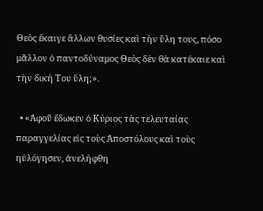Θεὸς ἔκαιγε ἄλλων θυσίες καὶ τὴν ὕλη τους, πόσο μᾶλλον ὁ παντοδύναμος Θεὸς δὲν θὰ κατέκαιε καὶ τὴν δική Του ὕλη;».

  • «Ἀφοῦ ἔδωκεν ὁ Κύριος τὰς τελευταίας παραγγελίας εἰς τοὺς Ἀποστόλους καὶ τοὺς ηὐλόγησεν, ἀνελήφθη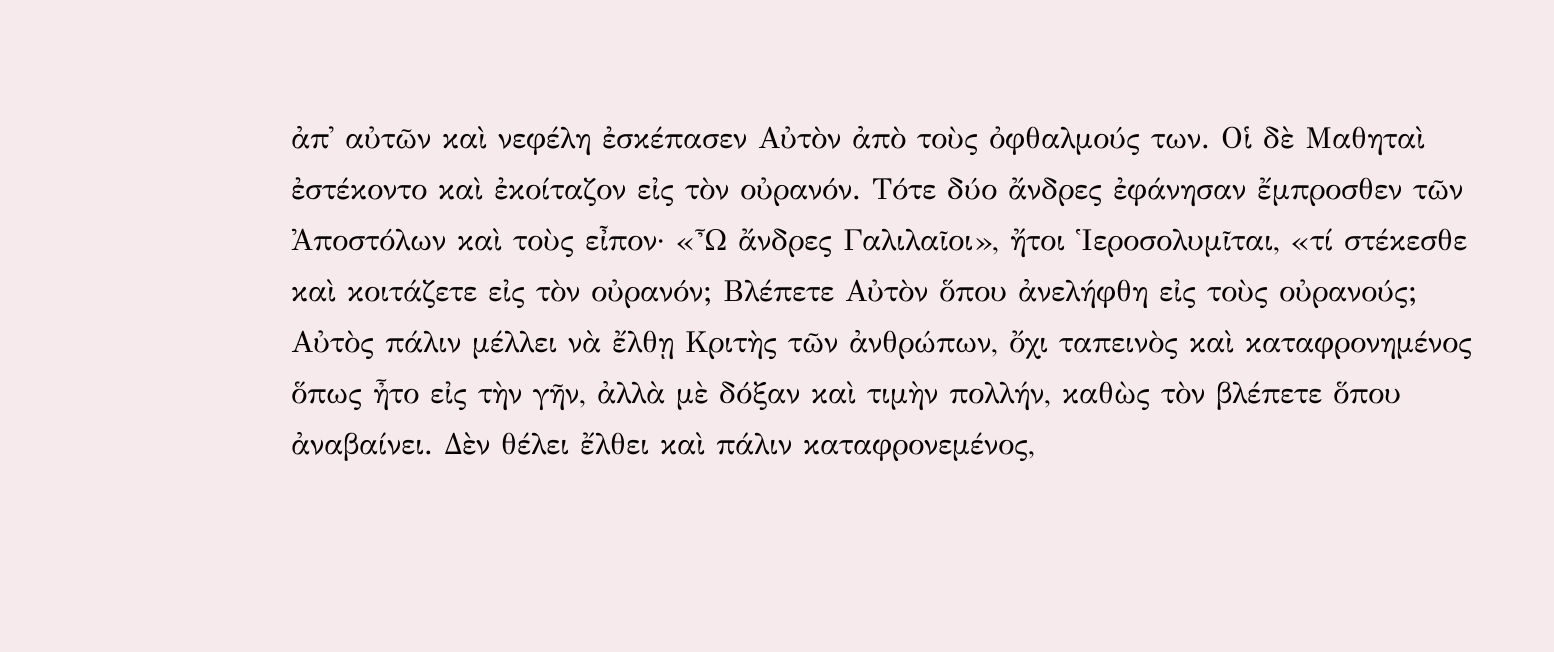ἀπ᾿ αὐτῶν καὶ νεφέλη ἐσκέπασεν Αὐτὸν ἀπὸ τοὺς ὀφθαλμούς των. Οἱ δὲ Μαθηταὶ ἐστέκοντο καὶ ἐκοίταζον εἰς τὸν οὐρανόν. Τότε δύο ἄνδρες ἐφάνησαν ἔμπροσθεν τῶν Ἀποστόλων καὶ τοὺς εἶπον· «Ὦ ἄνδρες Γαλιλαῖοι», ἤτοι Ἱεροσολυμῖται, «τί στέκεσθε καὶ κοιτάζετε εἰς τὸν οὐρανόν; Βλέπετε Αὐτὸν ὅπου ἀνελήφθη εἰς τοὺς οὐρανούς; Αὐτὸς πάλιν μέλλει νὰ ἔλθῃ Κριτὴς τῶν ἀνθρώπων, ὄχι ταπεινὸς καὶ καταφρονημένος ὅπως ἦτο εἰς τὴν γῆν, ἀλλὰ μὲ δόξαν καὶ τιμὴν πολλήν, καθὼς τὸν βλέπετε ὅπου ἀναβαίνει. Δὲν θέλει ἔλθει καὶ πάλιν καταφρονεμένος,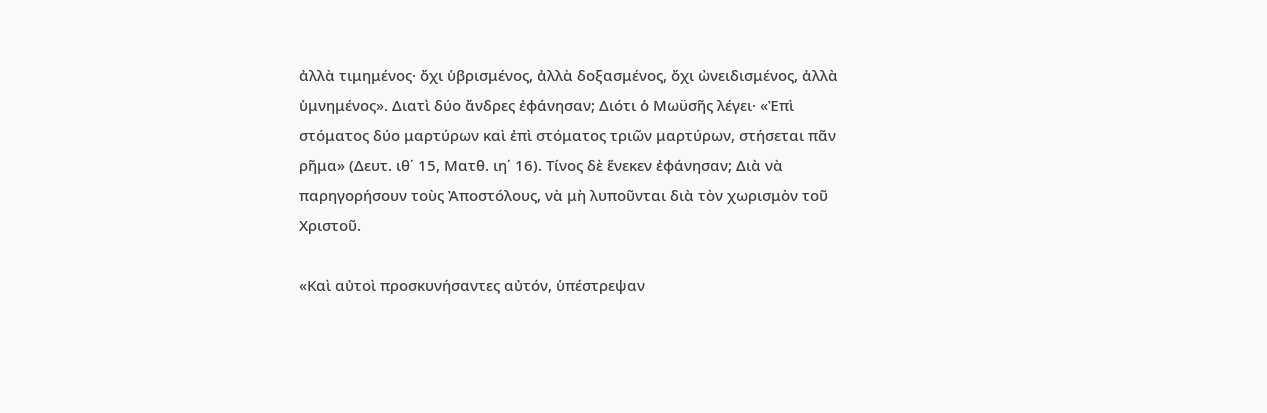ἀλλὰ τιμημένος· ὄχι ὑβρισμένος, ἀλλὰ δοξασμένος, ὄχι ὠνειδισμένος, ἀλλὰ ὑμνημένος». Διατὶ δύο ἄνδρες ἐφάνησαν; Διότι ὁ Μωϋσῆς λέγει· «Ἐπὶ στόματος δύο μαρτύρων καὶ ἐπὶ στόματος τριῶν μαρτύρων, στήσεται πᾶν ρῆμα» (Δευτ. ιθ΄ 15, Ματθ. ιη΄ 16). Τίνος δὲ ἕνεκεν ἐφάνησαν; Διὰ νὰ παρηγορήσουν τοὺς Ἀποστόλους, νὰ μὴ λυποῦνται διὰ τὸν χωρισμὸν τοῦ Χριστοῦ.

«Καὶ αὐτοὶ προσκυνήσαντες αὐτόν, ὑπέστρεψαν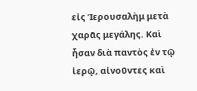εἰς Ἱερουσαλὴμ μετὰ χαρᾶς μεγάλης. Καὶ ἦσαν διὰ παντὸς ἐν τῷ ἱερῷ, αἰνοῦντες καὶ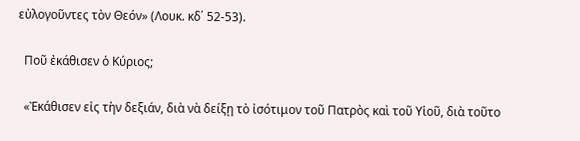εὐλογοῦντες τὸν Θεόν» (Λουκ. κδ΄ 52-53).

  Ποῦ ἐκάθισεν ὁ Κύριος;

  «Ἐκάθισεν εἰς τὴν δεξιάν, διὰ νὰ δείξῃ τὸ ἰσότιμον τοῦ Πατρὸς καὶ τοῦ Υἱοῦ, διὰ τοῦτο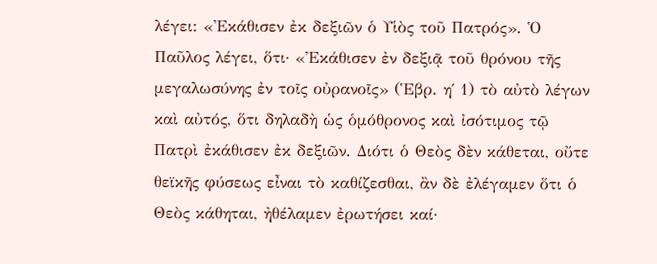λέγει: «Ἐκάθισεν ἐκ δεξιῶν ὁ Υἱὸς τοῦ Πατρός». Ὁ Παῦλος λέγει, ὅτι· «Ἐκάθισεν ἐν δεξιᾷ τοῦ θρόνου τῆς μεγαλωσύνης ἐν τοῖς οὐρανοῖς» (Ἑβρ. η΄ 1) τὸ αὐτὸ λέγων καὶ αὐτός, ὅτι δηλαδὴ ὡς ὁμόθρονος καὶ ἰσότιμος τῷ Πατρὶ ἐκάθισεν ἐκ δεξιῶν. Διότι ὁ Θεὸς δὲν κάθεται, οὔτε θεϊκῆς φύσεως εἶναι τὸ καθίζεσθαι, ἂν δὲ ἐλέγαμεν ὅτι ὁ Θεὸς κάθηται, ἠθέλαμεν ἐρωτήσει καί·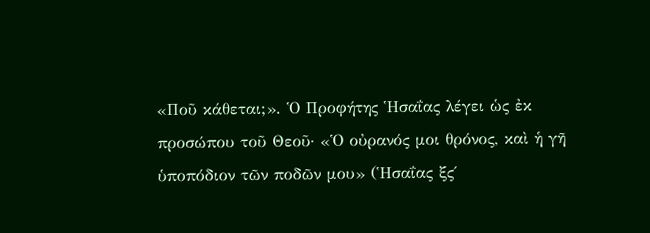«Ποῦ κάθεται;». Ὁ Προφήτης Ἡσαΐας λέγει ὡς ἐκ προσώπου τοῦ Θεοῦ· «Ὁ οὐρανός μοι θρόνος, καὶ ἡ γῆ ὑποπόδιον τῶν ποδῶν μου» (Ἡσαΐας ξς΄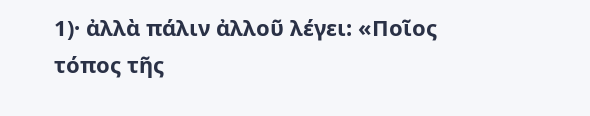1)· ἀλλὰ πάλιν ἀλλοῦ λέγει: «Ποῖος τόπος τῆς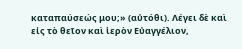καταπαύσεώς μου;» (αὐτόθι). Λέγει δὲ καὶ εἰς τὸ θεῖον καὶ ἱερὸν Εὐαγγέλιον,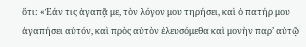ὅτι: «Ἐάν τις ἀγαπᾷ με, τὸν λόγον μου τηρήσει, καὶ ὁ πατήρ μου ἀγαπήσει αὐτόν, καὶ πρὸς αὐτὸν ἐλευσόμεθα καὶ μονὴν παρ’ αὐτῷ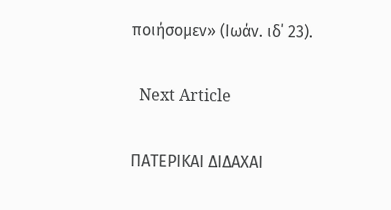ποιήσομεν» (Ιωάν. ιδ΄ 23).

  Next Article

ΠΑΤΕΡΙΚΑΙ ΔΙΔΑΧΑΙ